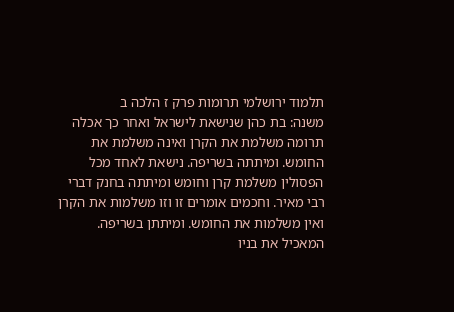תלמוד ירושלמי תרומות פרק ז הלכה ב
משנה: בת כהן שנישאת לישראל ואחר כך אכלה תרומה משלמת את הקרן ואינה משלמת את החומש. ומיתתה בשריפה. נישאת לאחד מכל הפסולין משלמת קרן וחומש ומיתתה בחנק דברי רבי מאיר. וחכמים אומרים זו וזו משלמות את הקרן ואין משלמות את החומש. ומיתתן בשריפה. המאכיל את בניו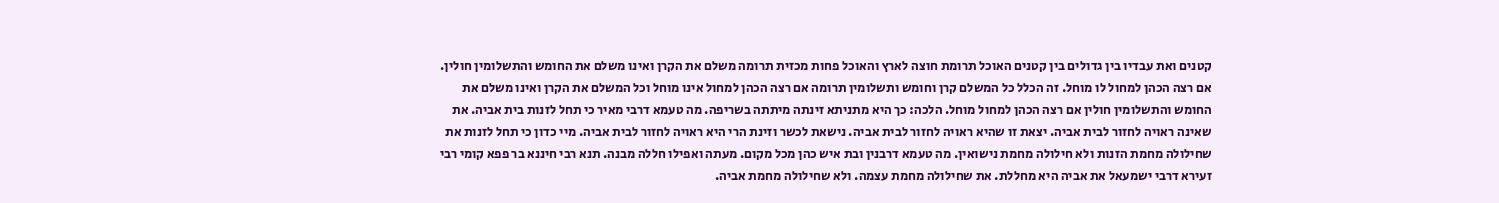קטנים ואת עבדיו בין גדולים בין קטנים האוכל תרומת חוצה לארץ והאוכל פחות מכזית תרומה משלם את הקרן ואינו משלם את החומש והתשלומין חולין. אם רצה הכהן למחול לו מוחל. זה הכלל כל המשלם קרן וחומש ותשלומין תרומה אם רצה הכהן למחול אינו מוחל וכל המשלם את הקרן ואינו משלם את החומש והתשלומין חולין אם רצה הכהן למחול מוחל. הלכה: כך היא מתניתא זינתה מיתתה בשריפה. מה טעמא דרבי מאיר כי תחל לזנות בית אביה. את שאינה ראויה לחזור לבית אביה. יצאת זו שהיא ראויה לחזור לבית אביה. נישאת לכשר וזינת הרי היא ראויה לחזור לבית אביה. מיי כדון כי תחל לזנות את שחילולה מחמת הזנות ולא חילולה מחמת נישואין. מה טעמא דרבנין ובת איש כהן מכל מקום. מעתה ואפילו חללה מבנה. תנא רבי חיננא בר פפא קומי רבי זעירא דרבי ישמעאל את אביה היא מחללת. את שחילולה מחמת עצמה. ולא שחילולה מחמת אביה.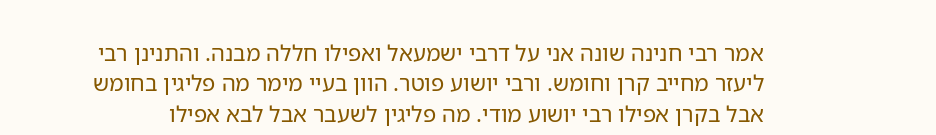אמר רבי חנינה שונה אני על דרבי ישמעאל ואפילו חללה מבנה. והתנינן רבי ליעזר מחייב קרן וחומש. ורבי יושוע פוטר. הוון בעיי מימר מה פליגין בחומש אבל בקרן אפילו רבי יושוע מודי. מה פליגין לשעבר אבל לבא אפילו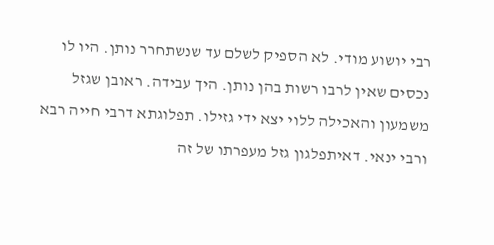רבי יושוע מודי. לא הספיק לשלם עד שנשתחרר נותן. היו לו נכסים שאין לרבו רשות בהן נותן. היך עבידה. ראובן שגזל משמעון והאכילה ללוי יצא ידי גזילו. תפלוגתא דרבי חייה רבא ורבי ינאי. דאיתפלגון גזל מעפרתו של זה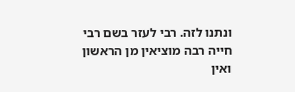ונתנו לזה. רבי לעזר בשם רבי חייה רבה מוציאין מן הראשון ואין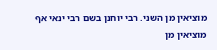מוציאין מן השני. רבי יוחנן בשם רבי ינאי אף מוציאין מן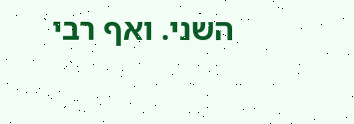השני. ואף רבי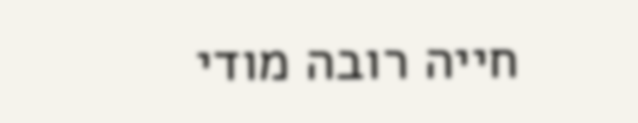חייה רובה מודי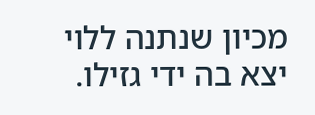מכיון שנתנה ללוי יצא בה ידי גזילו.